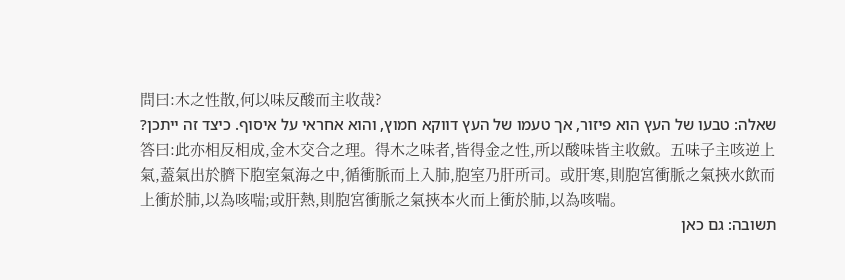問曰:木之性散,何以味反酸而主收哉?
שאלה: טבעו של העץ הוא פיזור, אך טעמו של העץ דווקא חמוץ, והוא אחראי על איסוף. כיצד זה ייתכן?
答曰:此亦相反相成,金木交合之理。得木之味者,皆得金之性,所以酸味皆主收斂。五味子主咳逆上氣,蓋氣出於臍下胞室氣海之中,循衝脈而上入肺,胞室乃肝所司。或肝寒,則胞宮衝脈之氣挾水飲而上衝於肺,以為咳喘;或肝熱,則胞宮衝脈之氣挾本火而上衝於肺,以為咳喘。
תשובה: גם כאן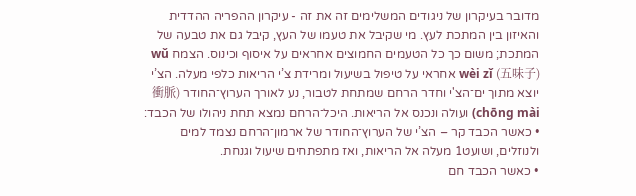מדובר בעיקרון של ניגודים המשלימים זה את זה - עיקרון ההפריה ההדדית והאיזון בין המתכת לעץ. מי שקיבל את טעמו של העץ, קיבל גם את טבעה של המתכת; משום כך כל הטעמים החמוצים אחראים על איסוף וכינוס. הצמח wǔ wèi zǐ (五味子) אחראי על טיפול בשיעול ומרידת צ’י הריאות כלפי מעלה. הצ’י יוצא מתוך ים־הצ'י וחדר הרחם שמתחת לטבור, נע לאורך הערוץ־החודר (衝脈chōng mài) ועולה ונכנס אל הריאות. היכל־הרחם נמצא תחת ניהולו של הכבד:
• כאשר הכבד קר – הצ’י של הערוץ־החודר של ארמון־הרחם נצמד למים ולנוזלים, ושועט1 מעלה אל הריאות, ואז מתפתחים שיעול וגנחת.
• כאשר הכבד חם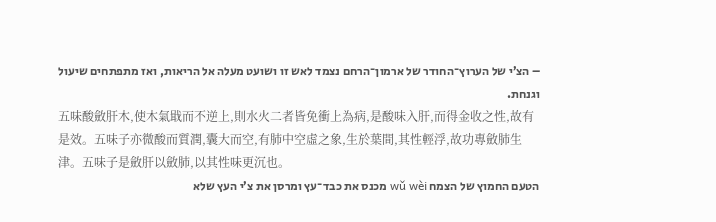– הצ’י של הערוץ־החודר של ארמון־הרחם נצמד לאש זו ושועט מעלה אל הריאות, ואז מתפתחים שיעול וגנחת.
五味酸斂肝木,使木氣戢而不逆上,則水火二者皆免衝上為病,是酸味入肝,而得金收之性,故有是效。五味子亦微酸而質潤,囊大而空,有肺中空虛之象,生於葉間,其性輕浮,故功專斂肺生津。五味子是斂肝以斂肺,以其性味更沉也。
הטעם החמוץ של הצמח wǔ wèi מכנס את כבד־עץ ומרסן את צ’י העץ שלא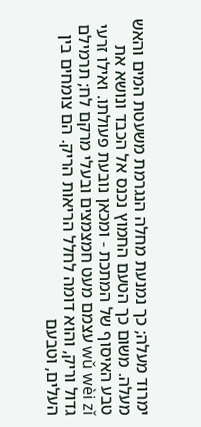ימרוד מעלה; כך נמנעת מחלה הנגרמת משעטת המים והאש מעלה. משום כך הטעם החמוץ נכנס אל הכבד ונושא את טבע האיסוף של המתכת - ומכאן נובעת פעולתו. ואילו זרעי wǔ wèi zǐ עצמם מעט חמצמצים ובעלי מרקם לח; תרמילם גדול וריק, והוא דומה לחלל הריאות הריק. הם צומחים בין העלים, וטבעם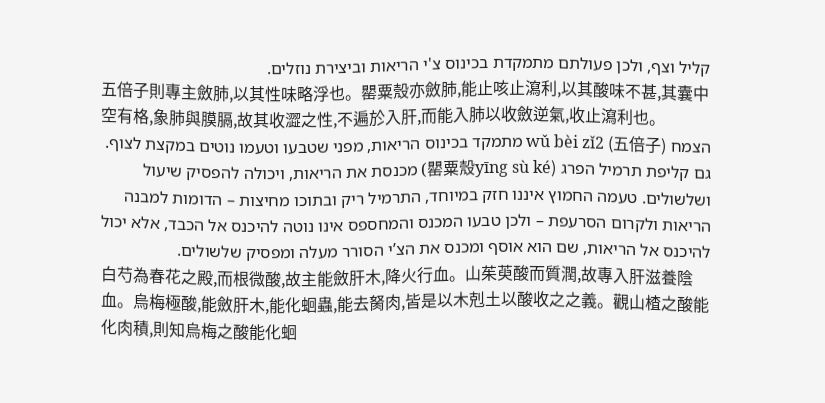קליל וצף, ולכן פעולתם מתמקדת בכינוס צ'י הריאות וביצירת נוזלים.
五倍子則專主斂肺,以其性味略浮也。罌粟殼亦斂肺,能止咳止瀉利,以其酸味不甚,其囊中空有格,象肺與膜膈,故其收澀之性,不遍於入肝,而能入肺以收斂逆氣,收止瀉利也。
הצמח wǔ bèi zǐ2 (五倍子) מתמקד בכינוס הריאות, מפני שטבעו וטעמו נוטים במקצת לצוף. גם קליפת תרמיל הפרג (罌粟殼yīng sù ké) מכנסת את הריאות, ויכולה להפסיק שיעול ושלשולים. טעמה החמוץ איננו חזק במיוחד, התרמיל ריק ובתוכו מחיצות – הדומות למבנה הריאות ולקרום הסרעפת – ולכן טבעו המכנס והמחספס אינו נוטה להיכנס אל הכבד, אלא יכול להיכנס אל הריאות, שם הוא אוסף ומכנס את הצ’י הסורר מעלה ומפסיק שלשולים.
白芍為春花之殿,而根微酸,故主能斂肝木,降火行血。山茱萸酸而質潤,故專入肝滋養陰血。烏梅極酸,能斂肝木,能化蛔蟲,能去胬肉,皆是以木剋土以酸收之之義。觀山楂之酸能化肉積,則知烏梅之酸能化蛔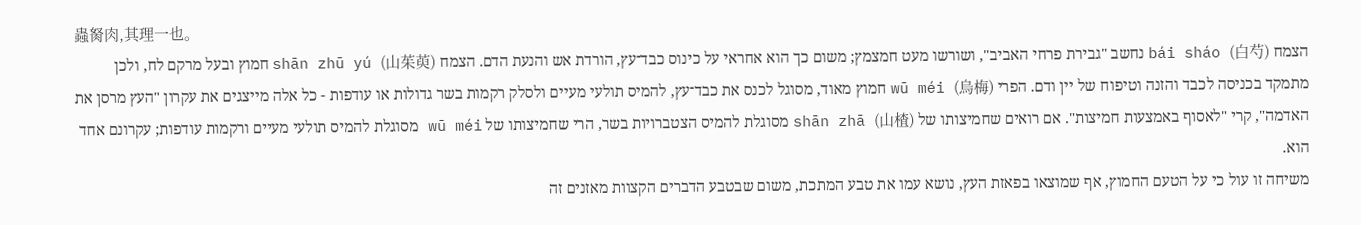蟲胬肉,其理一也。
הצמח bái sháo (白芍) נחשב "גבירת פרחי האביב", ושורשו מעט חמצמץ; משום כך הוא אחראי על כינוס כבד־עץ, הורדת אש והנעת הדם. הצמח shān zhū yú (山茱萸) חמוץ ובעל מרקם לח, ולכן מתמקד בכניסה לכבד והזנה וטיפוח של יין ודם. הפרי wū méi (烏梅) חמוץ מאוד, מסוגל לכנס את כבד־עץ, להמיס תולעי מעיים ולסלק רקמות בשר גדולות או עודפות - כל אלה מייצגים את עקרון "העץ מרסן את האדמה", קרי "לאסוף באמצעות חמיצות". אם רואים שחמיצותו של shān zhā (山楂) מסוגלת להמיס הצטברויות בשר, הרי שחמיצותו של wū méi מסוגלת להמיס תולעי מעיים ורקמות עודפות; עקרונם אחד הוא.
משיחה זו עול כי על הטעם החמוץ, אף שמוצאו בפאזת העץ, נושא עמו את טבע המתכת, משום שבטבע הדברים הקצוות מאזנים זה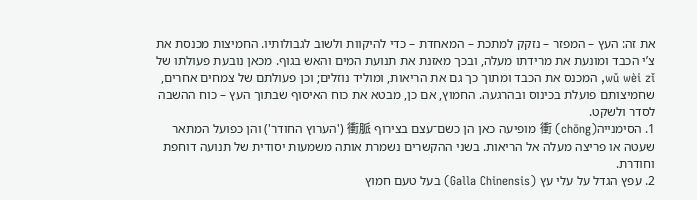את זה: העץ – המפזר – נזקק למתכת – המאחדת – כדי להיקוות ולשוב לגבולותיו. החמיצות מכנסת את צ’י הכבד ומונעת את מרידתו מעלה, ובכך מאזנת את תנועת המים והאש בגוף. מכאן נובעת פעולתו של wǔ wèi zǐ, המכנס את הכבד ומתוך כך גם את הריאות, ומוליד נוזלים; וכן פעולתם של צמחים אחרים, שחמיצותם פועלת בכינוס ובהרגעה. החמוץ, אם כן, מבטא את כוח האיסוף שבתוך העץ – כוח ההשבה לסדר ולשקט.
1. הסימנייה衝 (chōng) מופיעה כאן הן כשם־עצם בצירוף 衝脈 ('הערוץ החודר') והן כפועל המתאר שעטה או פריצה מעלה אל הריאות. בשני ההקשרים נשמרת אותה משמעות יסודית של תנועה דוחפת וחודרת.
2. עפץ הגדל על עלי עץ (Galla Chinensis) בעל טעם חמוץ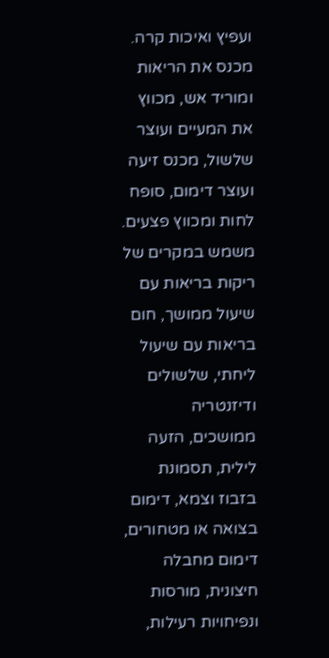ועפיץ ואיכות קרה. מכנס את הריאות ומוריד אש, מכווץ את המעיים ועוצר שלשול, מכנס זיעה ועוצר דימום, סופח לחות ומכווץ פצעים. משמש במקרים של ריקות בריאות עם שיעול ממושך, חום בריאות עם שיעול ליחתי, שלשולים ודיזנטריה ממושכים, הזעה לילית, תסמונת בזבוז וצמא, דימום בצואה או מטחורים, דימום מחבלה חיצונית, מורסות ונפיחויות רעילות,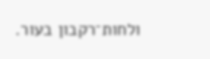ולחות־רקבון בעור.